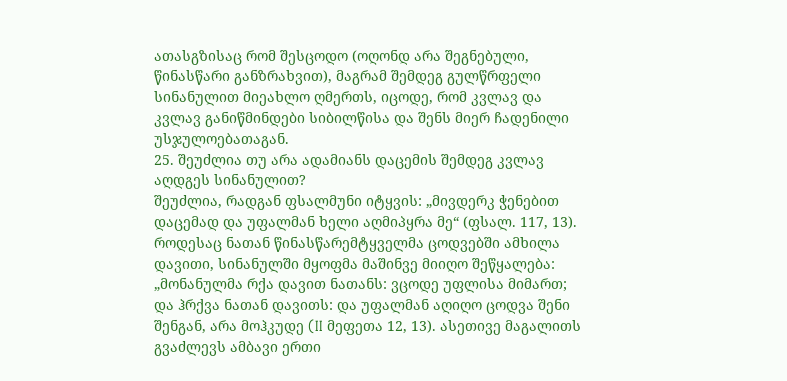ათასგზისაც რომ შესცოდო (ოღონდ არა შეგნებული, წინასწარი განზრახვით), მაგრამ შემდეგ გულწრფელი სინანულით მიეახლო ღმერთს, იცოდე, რომ კვლავ და კვლავ განიწმინდები სიბილწისა და შენს მიერ ჩადენილი უსჯულოებათაგან.
25. შეუძლია თუ არა ადამიანს დაცემის შემდეგ კვლავ აღდგეს სინანულით?
შეუძლია, რადგან ფსალმუნი იტყვის: „მივდერკ ჭენებით დაცემად და უფალმან ხელი აღმიპყრა მე“ (ფსალ. 117, 13). როდესაც ნათან წინასწარემტყველმა ცოდვებში ამხილა დავითი, სინანულში მყოფმა მაშინვე მიიღო შეწყალება: „მონანულმა რქა დავით ნათანს: ვცოდე უფლისა მიმართ; და ჰრქვა ნათან დავითს: და უფალმან აღიღო ცოდვა შენი შენგან, არა მოჰკუდე (II მეფეთა 12, 13). ასეთივე მაგალითს გვაძლევს ამბავი ერთი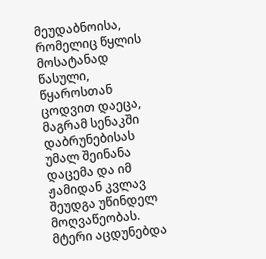მეუდაბნოისა, რომელიც წყლის მოსატანად წასული, წყაროსთან ცოდვით დაეცა, მაგრამ სენაკში დაბრუნებისას უმალ შეინანა დაცემა და იმ ჟამიდან კვლავ შეუდგა უწინდელ მოღვაწეობას. მტერი აცდუნებდა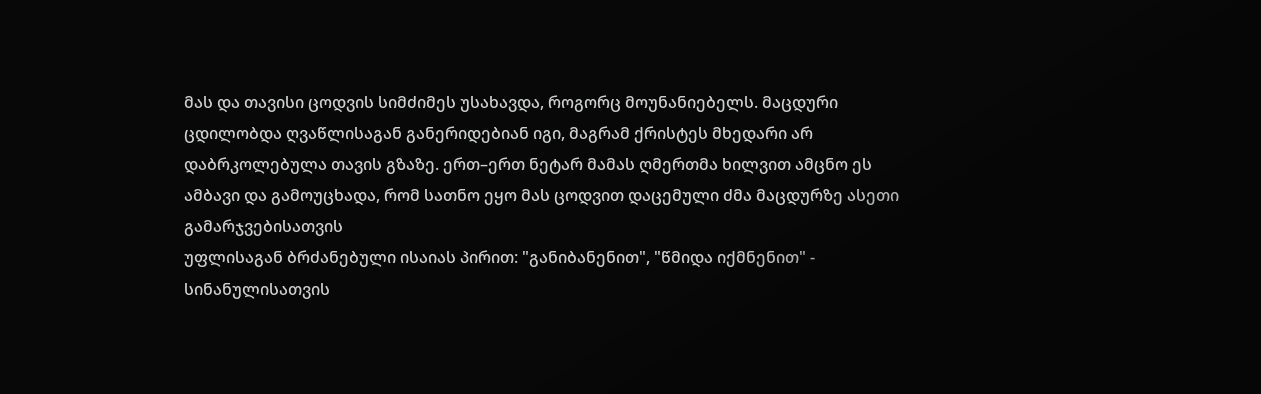მას და თავისი ცოდვის სიმძიმეს უსახავდა, როგორც მოუნანიებელს. მაცდური ცდილობდა ღვაწლისაგან განერიდებიან იგი, მაგრამ ქრისტეს მხედარი არ დაბრკოლებულა თავის გზაზე. ერთ–ერთ ნეტარ მამას ღმერთმა ხილვით ამცნო ეს ამბავი და გამოუცხადა, რომ სათნო ეყო მას ცოდვით დაცემული ძმა მაცდურზე ასეთი გამარჯვებისათვის
უფლისაგან ბრძანებული ისაიას პირით: "განიბანენით", "წმიდა იქმნენით" - სინანულისათვის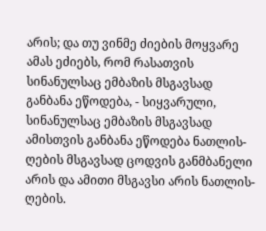არის; და თუ ვინმე ძიების მოყვარე ამას ეძიებს, რომ რასათვის სინანულსაც ემბაზის მსგავსად განბანა ეწოდება, - სიყვარული, სინანულსაც ემბაზის მსგავსად ამისთვის განბანა ეწოდება ნათლის-ღების მსგავსად ცოდვის განმბანელი არის და ამითი მსგავსი არის ნათლის-ღების.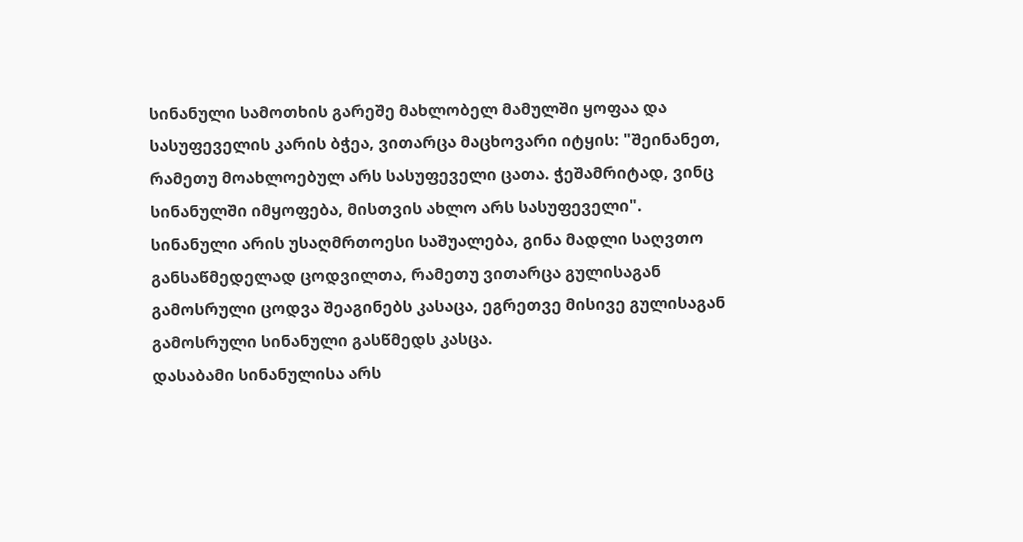სინანული სამოთხის გარეშე მახლობელ მამულში ყოფაა და სასუფეველის კარის ბჭეა, ვითარცა მაცხოვარი იტყის: "შეინანეთ, რამეთუ მოახლოებულ არს სასუფეველი ცათა. ჭეშამრიტად, ვინც სინანულში იმყოფება, მისთვის ახლო არს სასუფეველი".
სინანული არის უსაღმრთოესი საშუალება, გინა მადლი საღვთო განსაწმედელად ცოდვილთა, რამეთუ ვითარცა გულისაგან გამოსრული ცოდვა შეაგინებს კასაცა, ეგრეთვე მისივე გულისაგან გამოსრული სინანული გასწმედს კასცა.
დასაბამი სინანულისა არს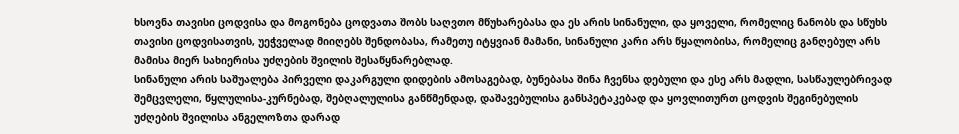ხსოვნა თავისი ცოდვისა და მოგონება ცოდვათა შობს საღვთო მწუხარებასა და ეს არის სინანული, და ყოველი, რომელიც ნანობს და სწუხს თავისი ცოდვისათვის, უეჭველად მიიღებს შენდობასა, რამეთუ იტყვიან მამანი, სინანული კარი არს წყალობისა, რომელიც განღებულ არს მამისა მიერ სახიერისა უძღების შვილის შესაწყნარებლად.
სინანული არის საშუალება პირველი დაკარგული დიდების ამოსაგებად, ბუნებასა შინა ჩვენსა დებული და ესე არს მადლი, სასწაულებრივად შემცვლელი, წყლულისა-კურნებად, შებღალულისა განწმენდად, დაშავებულისა განსპეტაკებად და ყოვლითურთ ცოდვის შეგინებულის უძღების შვილისა ანგელოზთა დარად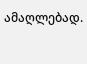ამაღლებად.